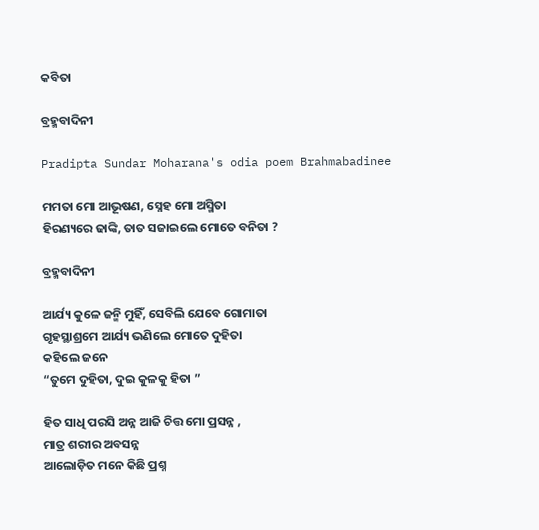କବିତା

ବ୍ରହ୍ମବାଦିନୀ

Pradipta Sundar Moharana's odia poem Brahmabadinee

ମମତା ମୋ ଆଭୂଷଣ, ସ୍ନେହ ମୋ ଅସ୍ମିତା
ହିରଣ୍ୟରେ ଢାଙ୍କି, ତାତ ସଜାଇଲେ ମୋତେ ବନିତା ?

ବ୍ରହ୍ମବାଦିନୀ

ଆର୍ଯ୍ୟ କୁଳେ ଜନ୍ମି ମୁହିଁ, ସେବିଲି ଯେବେ ଗୋମାତା
ଗୃହସ୍ଥାଶ୍ରମେ ଆର୍ଯ୍ୟ ଭଣିଲେ ମୋତେ ଦୁହିତା
କହିଲେ ଜନେ
“ତୁମେ ଦୁହିତା, ଦୁଇ କୁଳକୁ ହିତା ”

ହିତ ସାଧି ପରସି ଅନ୍ନ ଆଜି ଚିତ୍ତ ମୋ ପ୍ରସନ୍ନ ,
ମାତ୍ର ଶରୀର ଅବସନ୍ନ
ଆଲୋଡ଼ିତ ମନେ କିଛି ପ୍ରଶ୍ନ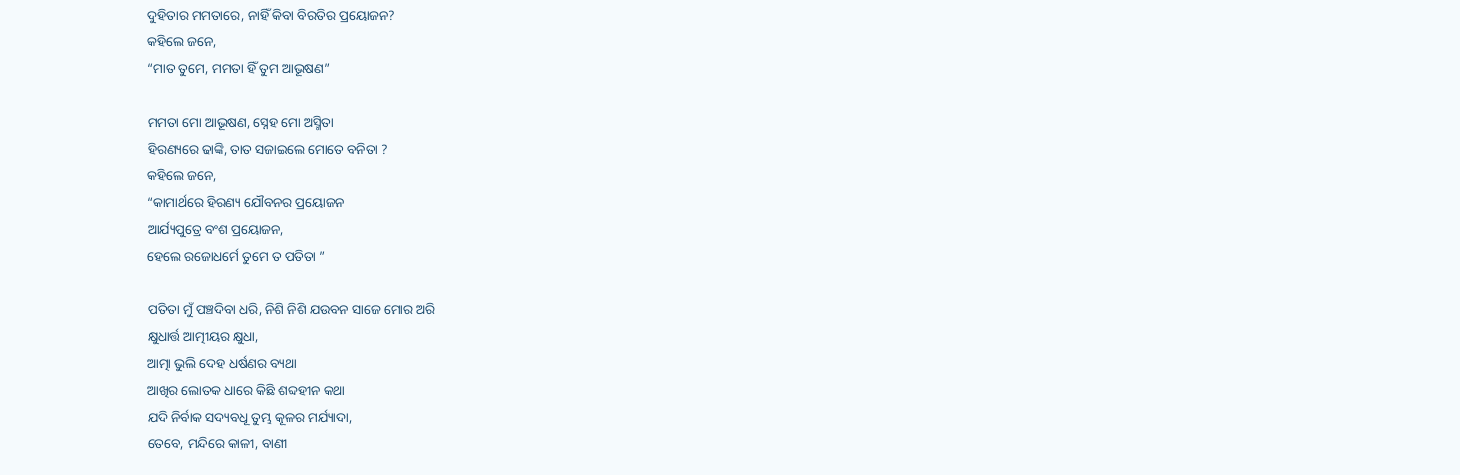ଦୁହିତାର ମମତାରେ, ନାହିଁ କିବା ବିରତିର ପ୍ରୟୋଜନ?
କହିଲେ ଜନେ,
“ମାତ ତୁମେ, ମମତା ହିଁ ତୁମ ଆଭୂଷଣ”

ମମତା ମୋ ଆଭୂଷଣ, ସ୍ନେହ ମୋ ଅସ୍ମିତା
ହିରଣ୍ୟରେ ଢାଙ୍କି, ତାତ ସଜାଇଲେ ମୋତେ ବନିତା ?
କହିଲେ ଜନେ,
“କାମାର୍ଥରେ ହିରଣ୍ୟ ଯୌବନର ପ୍ରୟୋଜନ
ଆର୍ଯ୍ୟପୁତ୍ରେ ବଂଶ ପ୍ରୟୋଜନ,
ହେଲେ ରଜୋଧର୍ମେ ତୁମେ ତ ପତିତା ”

ପତିତା ମୁଁ ପଞ୍ଚଦିବା ଧରି, ନିଶି ନିଶି ଯଉବନ ସାଜେ ମୋର ଅରି
କ୍ଷୁଧାର୍ତ୍ତ ଆତ୍ମୀୟର କ୍ଷୁଧା,
ଆତ୍ମା ଭୁଲି ଦେହ ଧର୍ଷଣର ବ୍ୟଥା
ଆଖିର ଲୋତକ ଧାରେ କିଛି ଶବ୍ଦହୀନ କଥା
ଯଦି ନିର୍ବାକ ସଦ୍ୟବଧୂ ତୁମ୍ଭ କୂଳର ମର୍ଯ୍ୟାଦା,
ତେବେ, ମନ୍ଦିରେ କାଳୀ, ବାଣୀ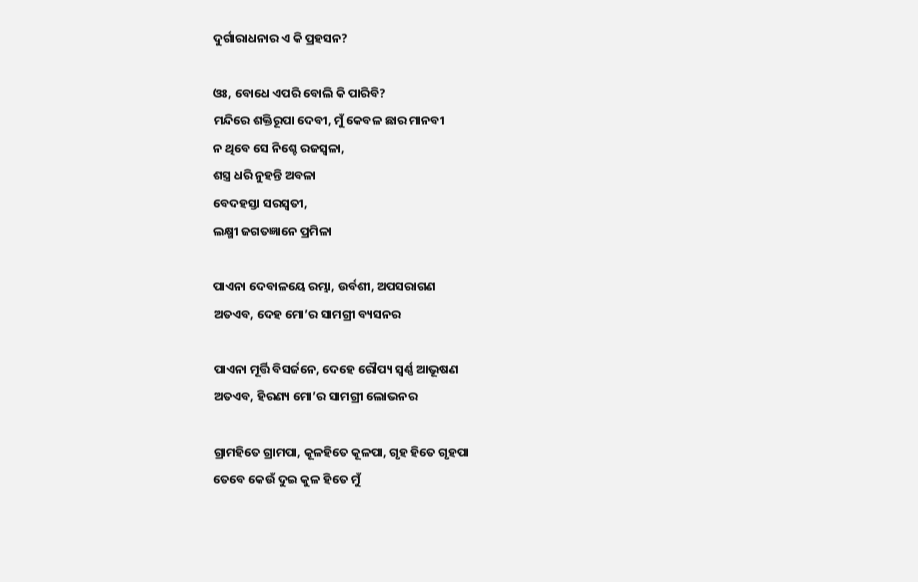ଦୁର୍ଗାରାଧନାର ଏ କି ପ୍ରହସନ?

ଓଃ, ବୋଧେ ଏପରି ବୋଲି କି ପାରିବି?
ମନ୍ଦିରେ ଶକ୍ତିରୂପା ଦେବୀ, ମୁଁ କେବଳ ଛାର ମାନବୀ
ନ ଥିବେ ସେ ନିଶ୍ଚେ ରଜସ୍ଵଳା,
ଶସ୍ତ୍ର ଧରି ନୁହନ୍ତି ଅବଳା
ବେଦହସ୍ତା ସରସ୍ବତୀ,
ଲକ୍ଷ୍ମୀ ଜଗତଜ୍ଞାନେ ପ୍ରମିଳା

ପାଏନା ଦେବାଳୟେ ରମ୍ଭା, ଉର୍ବଶୀ, ଅପସରାଗଣ
ଅତଏବ, ଦେହ ମୋ’ର ସାମଗ୍ରୀ ବ୍ୟସନର

ପାଏନା ମୂର୍ତ୍ତି ବିସର୍ଜନେ, ଦେହେ ରୌପ୍ୟ ସ୍ବର୍ଣ୍ଣ ଆଭୂଷଣ
ଅତଏବ, ହିରଣ୍ୟ ମୋ’ର ସାମଗ୍ରୀ ଲୋଭନର

ଗ୍ରାମହିତେ ଗ୍ରାମପା, କୂଳହିତେ କୂଳପା, ଗୃହ ହିତେ ଗୃହପା
ତେବେ କେଉଁ ଦୁଇ କୁଳ ହିତେ ମୁଁ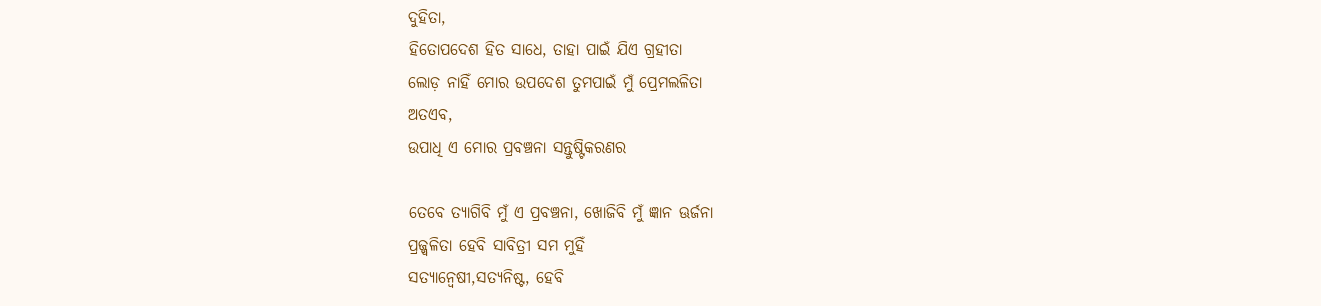ଦୁହିତା,
ହିତୋପଦେଶ ହିତ ସାଧେ, ତାହା ପାଇଁ ଯିଏ ଗ୍ରହୀତା
ଲୋଡ଼ ନାହିଁ ମୋର ଉପଦେଶ ତୁମପାଇଁ ମୁଁ ପ୍ରେମଲଳିତା
ଅତଏବ,
ଉପାଧି ଏ ମୋର ପ୍ରବଞ୍ଚନା ସନ୍ତୁଷ୍ଟିକରଣର

ତେବେ ତ୍ୟାଗିବି ମୁଁ ଏ ପ୍ରବଞ୍ଚନା, ଖୋଜିବି ମୁଁ ଜ୍ଞାନ ଊର୍ଜନା
ପ୍ରଜ୍ଜ୍ୱଳିତା ହେବି ସାବିତ୍ରୀ ସମ ମୁହିଁ
ସତ୍ୟାନ୍ଵେଷୀ,ସତ୍ୟନିଷ୍ଟ, ହେବି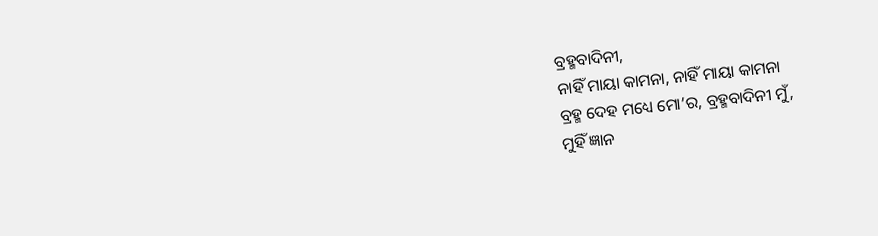ବ୍ରହ୍ମବାଦିନୀ,
ନାହିଁ ମାୟା କାମନା, ନାହିଁ ମାୟା କାମନା
ବ୍ରହ୍ମ ଦେହ ମଧ୍ୟେ ମୋ’ର, ବ୍ରହ୍ମବାଦିନୀ ମୁଁ,
ମୁହିଁ ଜ୍ଞାନ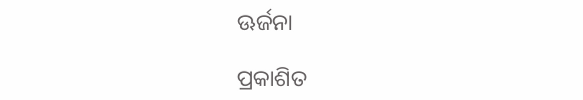ଊର୍ଜନା

ପ୍ରକାଶିତ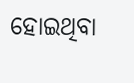ହୋଇଥିବା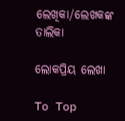ଲେଖିକା/ଲେଖକଙ୍କ ତାଲିକା

ଲୋକପ୍ରିୟ ଲେଖା

To Top